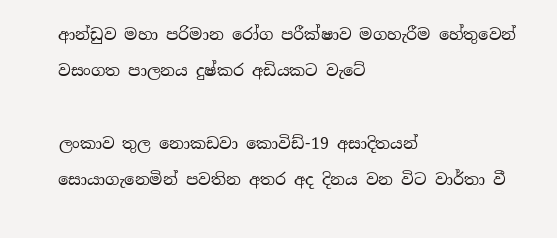ආන්ඩුව මහා පරිමාන රෝග පරීක්ෂාව මගහැරීම හේතුවෙන් වසංගත පාලනය දුෂ්කර අඩියකට වැටේ

ලංකාව තුල නොකඩවා කොවිඩ්-19 අසාදිතයන් සොයාගැනෙමින් පවතින අතර අද දිනය වන විට වාර්තා වී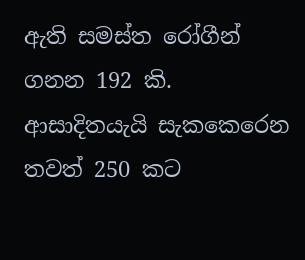ඇති සමස්ත රෝගීන් ගනන 192 කි. ආසාදිතයැයි සැකකෙරෙන තවත් 250 කට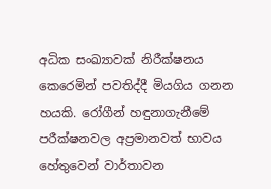අධික සංඛ්‍යාවක් නිරීක්ෂනය කෙරෙමින් පවතිද්දී මියගිය ගනන හයකි. රෝගීන් හඳුනාගැනීමේ පරීක්ෂනවල අප්‍රමානවත් භාවය හේතුවෙන් වාර්තාවන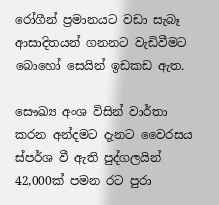රෝගීන් ප්‍රමානයට වඩා සැබෑ ආසාදිතයන් ගනනට වැඩිවීමට බොහෝ සෙයින් ඉඩකඩ ඇත.

සෞඛ්‍ය අංශ විසින් වාර්තා කරන අන්දමට දැනට වෛරසය ස්පර්ශ වී ඇති පුද්ගලයින් 42,000ක් පමන රට පුරා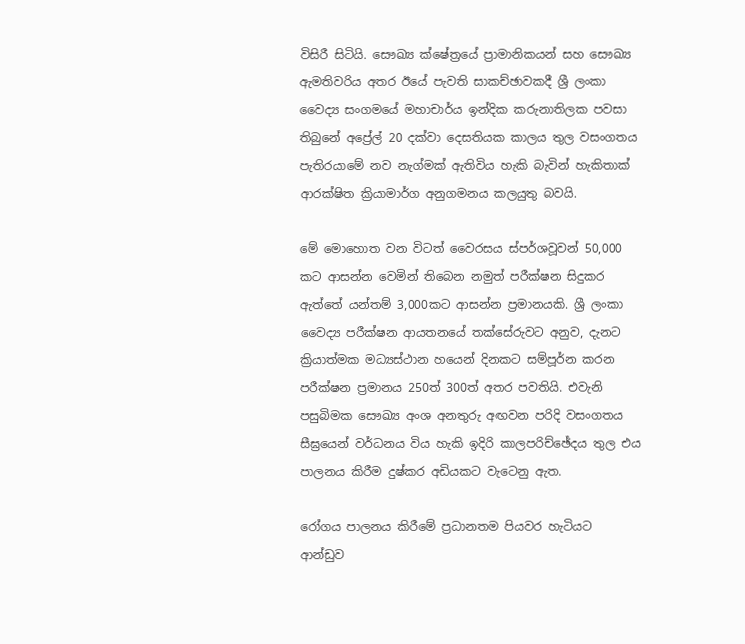විසිරී සිටියි. සෞඛ්‍ය ක්ෂේත්‍රයේ ප්‍රාමානිකයන් සහ සෞඛ්‍ය ඇමතිවරිය අතර ඊයේ පැවති සාකච්ඡාවකදී ශ්‍රී ලංකා වෛද්‍ය සංගමයේ මහාචාර්ය ඉන්දික කරුනාතිලක පවසා තිබුනේ අප්‍රේල් 20 දක්වා දෙසතියක කාලය තුල වසංගතය පැතිරයාමේ නව නැග්මක් ඇතිවිය හැකි බැවින් හැකිතාක් ආරක්ෂිත ක්‍රියාමාර්ග අනුගමනය කලයුතු බවයි.

මේ මොහොත වන විටත් වෛරසය ස්පර්ශවූවන් 50,000 කට ආසන්න වෙමින් තිබෙන නමුත් පරීක්ෂන සිදුකර ඇත්තේ යන්තම් 3,000කට ආසන්න ප්‍රමානයකි. ශ්‍රී ලංකා වෛද්‍ය පරීක්ෂන ආයතනයේ තක්සේරුවට අනුව, දැනට ක්‍රියාත්මක මධ්‍යස්ථාන හයෙන් දිනකට සම්පූර්න කරන පරීක්ෂන ප්‍රමානය 250ත් 300ත් අතර පවතියි. එවැනි පසුබිමක සෞඛ්‍ය අංශ අනතුරු අඟවන පරිදි වසංගතය සීඝ්‍රයෙන් වර්ධනය විය හැකි ඉදිරි කාලපරිච්ඡේදය තුල එය පාලනය කිරීම දුෂ්කර අඩියකට වැටෙනු ඇත.

රෝගය පාලනය කිරීමේ ප්‍රධානතම පියවර හැටියට ආන්ඩුව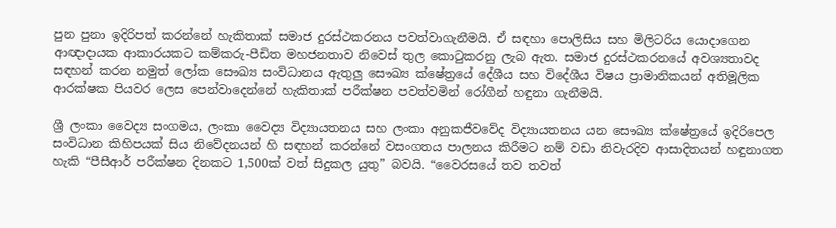පුන පුනා ඉදිරිපත් කරන්නේ හැකිතාක් සමාජ දුරස්ථකරනය පවත්වාගැනීමයි. ඒ සඳහා පොලිසිය සහ මිලිටරිය යොදාගෙන ආඥාදායක ආකාරයකට කම්කරු-පීඩිත මහජනතාව නිවෙස් තුල කොටුකරනු ලැබ ඇත. සමාජ දුරස්ථකරනයේ අවශ්‍යතාවද සඳහන් කරන නමුත් ලෝක සෞඛ්‍ය සංවිධානය ඇතුලු සෞඛ්‍ය ක්ෂේත්‍රයේ දේශීය සහ විදේශීය විෂය ප්‍රාමානිකයන් අතිමූලික ආරක්ෂක පියවර ලෙස පෙන්වාදෙන්නේ හැකිතාක් පරීක්ෂන පවත්වමින් රෝගීන් හඳුනා ගැනීමයි.

ශ්‍රී ලංකා වෛද්‍ය සංගමය, ලංකා වෛද්‍ය විද්‍යායතනය සහ ලංකා අනුකජීවවේද විද්‍යායතනය යන සෞඛ්‍ය ක්ෂේත්‍රයේ ඉදිරිපෙල සංවිධාන කිහිපයක් සිය නිවේදනයන් හි සඳහන් කරන්නේ වසංගතය පාලනය කිරීමට නම් වඩා නිවැරදිව ආසාදිතයන් හඳුනාගත හැකි “පීසීආර් පරීක්ෂන දිනකට 1,500ක් වත් සිදුකල යුතු” බවයි. “වෛරසයේ තව තවත්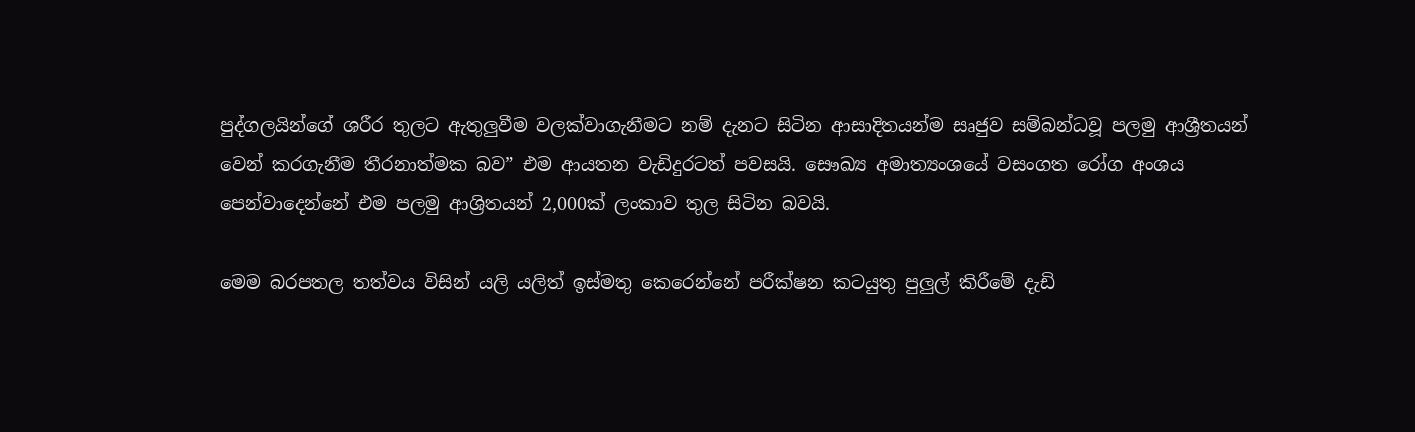පුද්ගලයින්ගේ ශරීර තුලට ඇතුලුවීම වලක්වාගැනීමට නම් දැනට සිටින ආසාදිතයන්ම සෘජුව සම්බන්ධවූ පලමු ආශ්‍රීතයන් වෙන් කරගැනීම තීරනාත්මක බව” එම ආයතන වැඩිදුරටත් පවසයි. සෞඛ්‍ය අමාත්‍යංශයේ වසංගත රෝග අංශය පෙන්වාදෙන්නේ එම පලමු ආශ්‍රිතයන් 2,000ක් ලංකාව තුල සිටින බවයි.

මෙම බරපතල තත්වය විසින් යලි යලිත් ඉස්මතු කෙරෙන්නේ පරීක්ෂන කටයුතු පුලුල් කිරීමේ දැඩි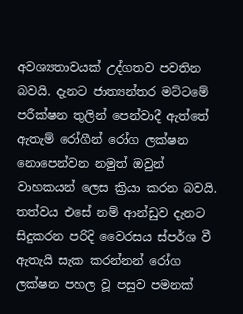අවශ්‍යතාවයක් උද්ගතව පවතින බවයි. දැනට ජාත්‍යන්තර මට්ටමේ පරීක්ෂන තුලින් පෙන්වාදී ඇත්තේ ඇතැම් රෝගීන් රෝග ලක්ෂන නොපෙන්වන නමුත් ඔවුන් වාහකයන් ලෙස ක්‍රියා කරන බවයි. තත්වය එසේ නම් ආන්ඩුව දැනට සිදුකරන පරිදි වෛරසය ස්පර්ශ වී ඇතැයි සැක කරන්නන් රෝග ලක්ෂන පහල වූ පසුව පමනක්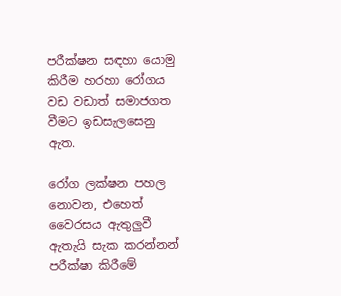පරීක්ෂන සඳහා යොමු කිරීම හරහා රෝගය වඩ වඩාත් සමාජගත වීමට ඉඩසැලසෙනු ඇත.

රෝග ලක්ෂන පහල නොවන, එහෙත් වෛරසය ඇතුලුවී ඇතැයි සැක කරන්නන් පරීක්ෂා කිරීමේ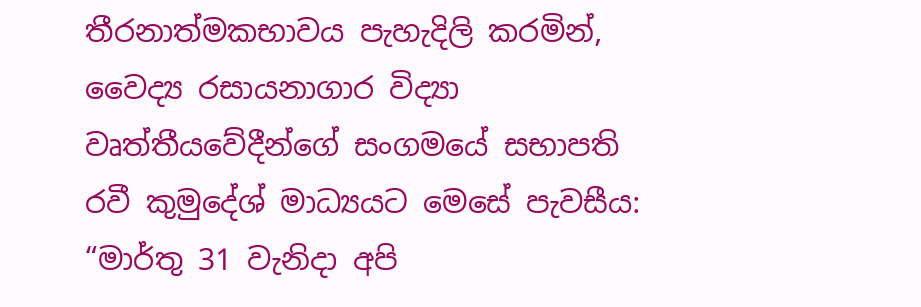තීරනාත්මකභාවය පැහැදිලි කරමින්, වෛද්‍ය රසායනාගාර විද්‍යා වෘත්තීයවේදීන්ගේ සංගමයේ සභාපති රවී කුමුදේශ් මාධ්‍යයට මෙසේ පැවසීය: “මාර්තු 31 වැනිදා අපි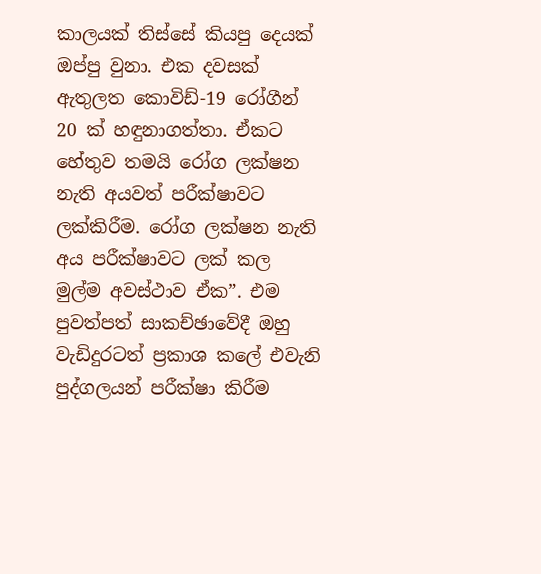කාලයක් තිස්සේ කියපු දෙයක් ඔප්පු වුනා. එක දවසක් ඇතුලත කොවිඩ්-19 රෝගීන් 20 ක් හඳුනාගත්තා. ඒකට හේතුව තමයි රෝග ලක්ෂන නැති අයවත් පරීක්ෂාවට ලක්කිරීම. රෝග ලක්ෂන නැති අය පරීක්ෂාවට ලක් කල මුල්ම අවස්ථාව ඒක”. එම පුවත්පත් සාකච්ඡාවේදී ඔහු වැඩිදුරටත් ප්‍රකාශ කලේ එවැනි පුද්ගලයන් පරීක්ෂා කිරීම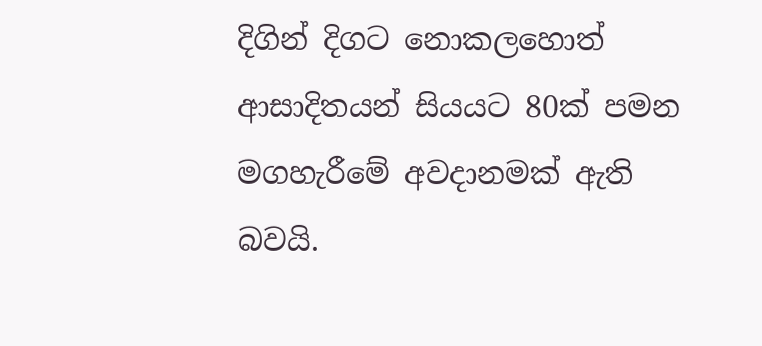දිගින් දිගට නොකලහොත් ආසාදිතයන් සියයට 80ක් පමන මගහැරීමේ අවදානමක් ඇති බවයි.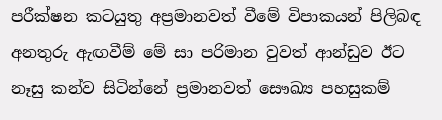පරීක්ෂන කටයුතු අප්‍රමානවත් වීමේ විපාකයන් පිලිබඳ අනතුරු ඇඟවීම් මේ සා පරිමාන වුවත් ආන්ඩුව ඊට නෑසු කන්ව සිටින්නේ ප්‍රමානවත් සෞඛ්‍ය පහසුකම්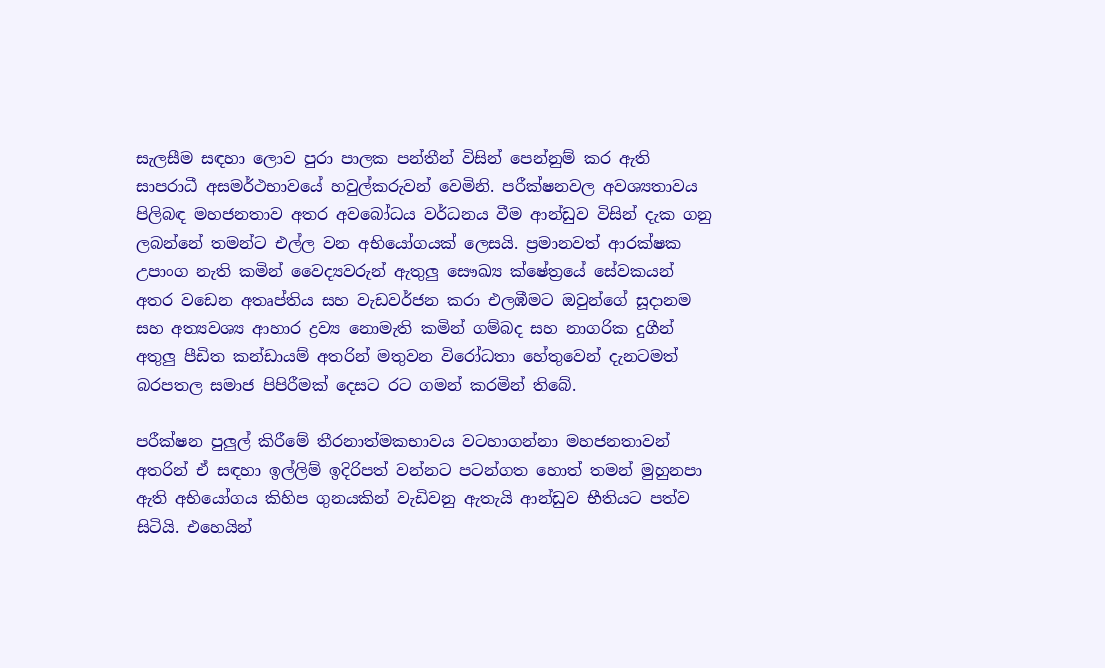සැලසීම සඳහා ලොව පුරා පාලක පන්තීන් විසින් පෙන්නුම් කර ඇති සාපරාධී අසමර්ථභාවයේ හවුල්කරුවන් වෙමිනි. පරීක්ෂනවල අවශ්‍යතාවය පිලිබඳ මහජනතාව අතර අවබෝධය වර්ධනය වීම ආන්ඩුව විසින් දැක ගනු ලබන්නේ තමන්ට එල්ල වන අභියෝගයක් ලෙසයි. ප්‍රමානවත් ආරක්ෂක උපාංග නැති කමින් වෛද්‍යවරුන් ඇතුලු සෞඛ්‍ය ක්ෂේත්‍රයේ සේවකයන් අතර වඩෙන අතෘප්තිය සහ වැඩවර්ජන කරා එලඹීමට ඔවුන්ගේ සූදානම සහ අත්‍යවශ්‍ය ආහාර ද්‍රව්‍ය නොමැති කමින් ගම්බද සහ නාගරික දුගීන් අතුලු පීඩිත කන්ඩායම් අතරින් මතුවන විරෝධතා හේතුවෙන් දැනටමත් බරපතල සමාජ පිපිරීමක් දෙසට රට ගමන් කරමින් තිබේ.

පරීක්ෂන පුලුල් කිරීමේ තීරනාත්මකභාවය වටහාගන්නා මහජනතාවන් අතරින් ඒ සඳහා ඉල්ලිම් ඉදිරිපත් වන්නට පටන්ගත හොත් තමන් මුහුනපා ඇති අභියෝගය කිහිප ගුනයකින් වැඩිවනු ඇතැයි ආන්ඩුව භීතියට පත්ව සිටියි. එහෙයින්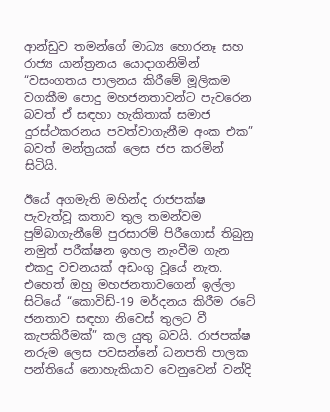ආන්ඩුව තමන්ගේ මාධ්‍ය හොරනෑ සහ රාජ්‍ය යාන්ත්‍රනය යොදාගනිමින්  “වසංගතය පාලනය කිරීමේ මූලිකම වගකීම පොදු මහජනතාවන්ට පැවරෙන බවත් ඒ සඳහා හැකිතාක් සමාජ දුරස්ථකරනය පවත්වාගැනීම අංක එක” බවත් මන්ත්‍රයක් ලෙස ජප කරමින් සිටියි.

ඊයේ අගමැති මහින්ද රාජපක්ෂ පැවැත්වූ කතාව තුල තමන්වම පුම්බාගැනීමේ පුරසාරම් පිරීගොස් තිබුනු නමුත් පරීක්ෂන ඉහල නැංවීම ගැන එකදු වචනයක් අඩංගු වූයේ නැත. එහෙත් ඔහු මහජනතාවගෙන් ඉල්ලා සිටියේ “කොවිඩ්-19 මර්දනය කිරීම රටේ ජනතාව සඳහා නිවෙස් තුලට වී කැපකිරීමක්” කල යුතු බවයි. රාජපක්ෂ නරුම ලෙස පවසන්නේ ධනපති පාලක පන්තියේ නොහැකියාව වෙනුවෙන් වන්දි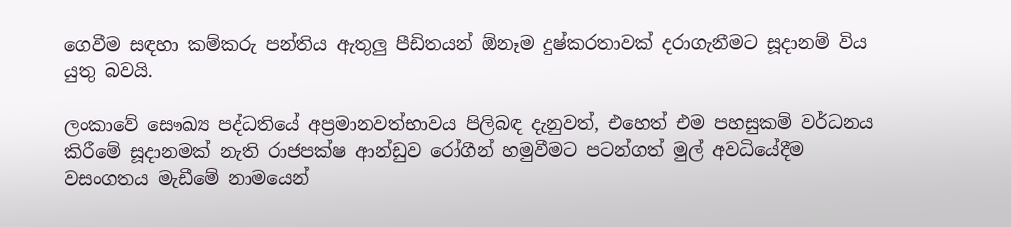ගෙවීම සඳහා කම්කරු පන්තිය ඇතුලු පීඩිතයන් ඕනෑම දුෂ්කරතාවක් දරාගැනීමට සූදානම් විය යුතු බවයි.

ලංකාවේ සෞඛ්‍ය පද්ධතියේ අප්‍රමානවත්භාවය පිලිබඳ දැනුවත්, එහෙත් එම පහසුකම් වර්ධනය කිරීමේ සූදානමක් නැති රාජපක්ෂ ආන්ඩුව රෝගීන් හමුවීමට පටන්ගත් මුල් අවධියේදීම වසංගතය මැඩීමේ නාමයෙන්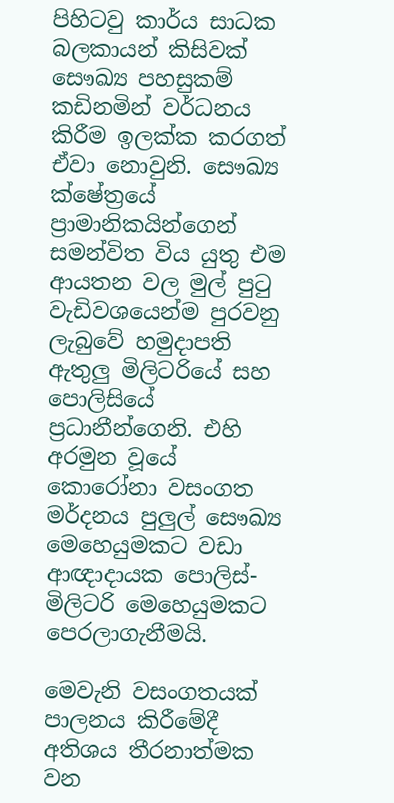පිහිටවු කාර්ය සාධක බලකායන් කිසිවක් සෞඛ්‍ය පහසුකම් කඩිනමින් වර්ධනය කිරීම ඉලක්ක කරගත් ඒවා නොවුනි. සෞඛ්‍ය ක්ෂේත්‍රයේ ප්‍රාමානිකයින්ගෙන් සමන්විත විය යුතු එම ආයතන වල මුල් පුටු වැඩිවශයෙන්ම පුරවනු ලැබුවේ හමුදාපති ඇතුලු මිලිටරියේ සහ පොලිසියේ ප්‍රධානීන්ගෙනි. එහි අරමුන වූයේ කොරෝනා වසංගත මර්දනය පුලුල් සෞඛ්‍ය මෙහෙයුමකට වඩා ආඥාදායක පොලිස්-මිලිටරි මෙහෙයුමකට පෙරලාගැනීමයි.

මෙවැනි වසංගතයක් පාලනය කිරීමේදී අතිශය තීරනාත්මක වන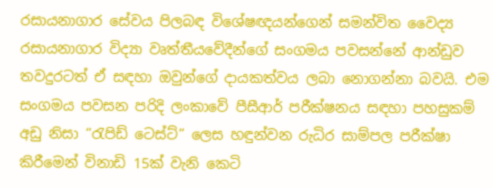රසායනාගාර සේවය පිලබඳ විශේෂඥයන්ගෙන් සමන්විත වෛද්‍ය රසායනාගාර විද්‍යා වෘත්තීයවේදීන්ගේ සංගමය පවසන්නේ ආන්ඩුව තවදුරටත් ඒ සඳහා ඔවුන්ගේ දායකත්වය ලබා නොගන්නා බවයි. එම සංගමය පවසන පරිදි ලංකාවේ පීසීආර් පරීක්ෂනය සඳහා පහසුකම් අඩු නිසා “රැපිඩ් ටෙස්ට්” ලෙස හඳුන්වන රුධිර සාම්පල පරීක්ෂා කිරීමෙන් විනාඩි 15ක් වැනි කෙටි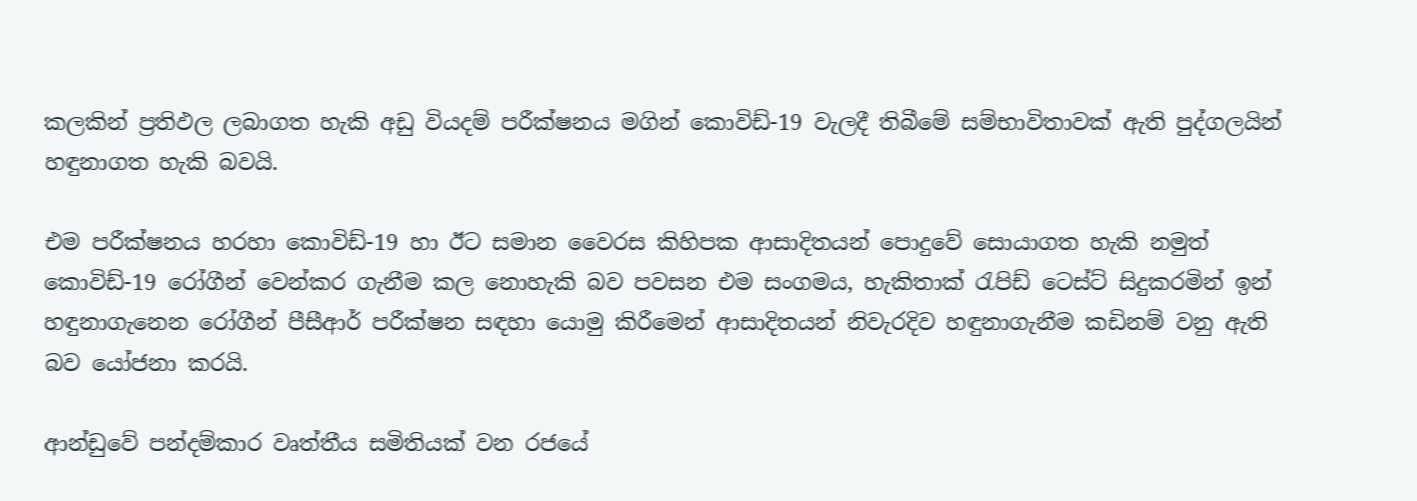කලකින් ප්‍රතිඵල ලබාගත හැකි අඩු වියදම් පරීක්ෂනය මගින් කොවිඩ්-19 වැලදී තිබීමේ සම්භාවිතාවක් ඇති පුද්ගලයින් හඳුනාගත හැකි බවයි.

එම පරීක්ෂනය හරහා කොවිඩ්-19 හා ඊට සමාන වෛරස කිහිපක ආසාදිතයන් පොදුවේ සොයාගත හැකි නමුත් කොවිඩ්-19 රෝගීන් වෙන්කර ගැනීම කල නොහැකි බව පවසන එම සංගමය, හැකිතාක් රැපිඩ් ටෙස්ට් සිදුකරමින් ඉන් හඳුනාගැනෙන රෝගීන් පීසීආර් පරීක්ෂන සඳහා යොමු කිරීමෙන් ආසාදිතයන් නිවැරදිව හඳුනාගැනීම කඩිනම් වනු ඇති බව යෝජනා කරයි.

ආන්ඩුවේ පන්දම්කාර වෘත්තීය සමිතියක් වන රජයේ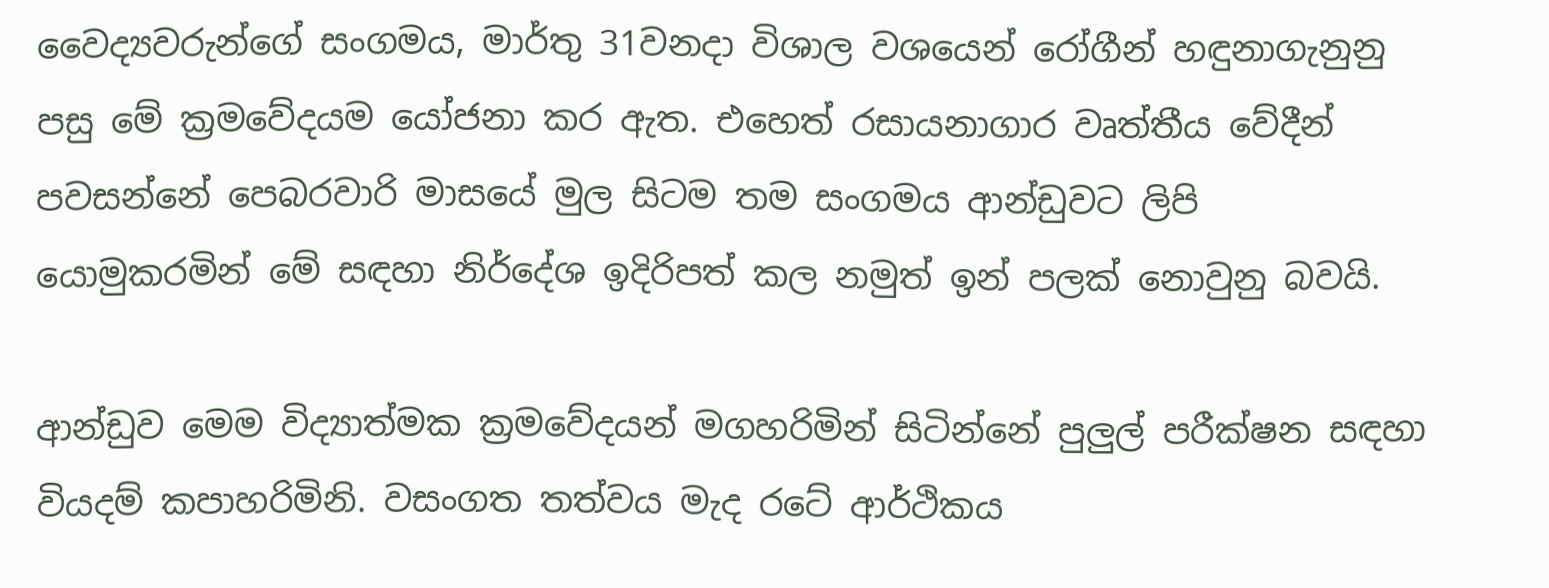වෛද්‍යවරුන්ගේ සංගමය, මාර්තු 31වනදා විශාල වශයෙන් රෝගීන් හඳුනාගැනුනු පසු මේ ක්‍රමවේදයම යෝජනා කර ඇත. එහෙත් රසායනාගාර වෘත්තීය වේදීන් පවසන්නේ පෙබරවාරි මාසයේ මුල සිටම තම සංගමය ආන්ඩුවට ලිපි යොමුකරමින් මේ සඳහා නිර්දේශ ඉදිරිපත් කල නමුත් ඉන් පලක් නොවුනු බවයි.

ආන්ඩුව මෙම විද්‍යාත්මක ක්‍රමවේදයන් මගහරිමින් සිටින්නේ පුලුල් පරීක්ෂන සඳහා වියදම් කපාහරිමිනි. වසංගත තත්වය මැද රටේ ආර්ථිකය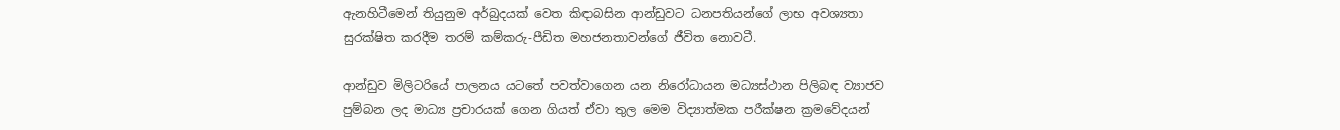ඇනහිටීමෙන් තියුනුම අර්බුදයක් වෙත කිඳාබසින ආන්ඩුවට ධනපතියන්ගේ ලාභ අවශ්‍යතා සුරක්ෂිත කරදීම තරම් කම්කරු-පීඩිත මහජනතාවන්ගේ ජීවිත නොවටී.

ආන්ඩුව මිලිටරියේ පාලනය යටතේ පවත්වාගෙන යන නිරෝධායන මධ්‍යස්ථාන පිලිබඳ ව්‍යාජව පුම්බන ලද මාධ්‍ය ප්‍රචාරයක් ගෙන ගියත් ඒවා තුල මෙම විද්‍යාත්මක පරීක්ෂන ක්‍රමවේදයන්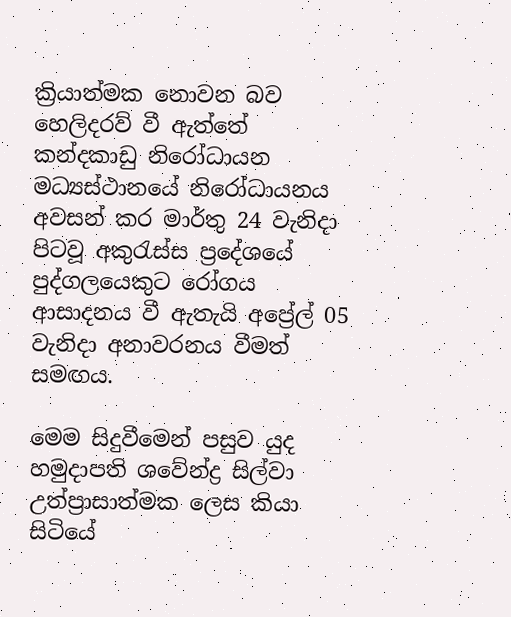ක්‍රියාත්මක නොවන බව හෙලිදරව් වී ඇත්තේ කන්දකාඩු නිරෝධායන මධ්‍යස්ථානයේ නිරෝධායනය අවසන් කර මාර්තු 24 වැනිදා පිටවූ අකුරැස්ස ප්‍රදේශයේ පුද්ගලයෙකුට රෝගය ආසාදනය වී ඇතැයි අප්‍රේල් 05 වැනිදා අනාවරනය වීමත් සමඟය.

මෙම සිදුවීමෙන් පසුව යුද හමුදාපති ශවේන්ද්‍ර සිල්වා උත්ප්‍රාසාත්මක ලෙස කියා සිටියේ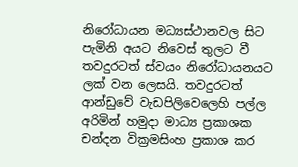නිරෝධායන මධ්‍යස්ථානවල සිට පැමිනි අයට නිවෙස් තුලට වී තවදුරටත් ස්වයං නිරෝධායනයට ලක් වන ලෙසයි. තවදුරටත් ආන්ඩුවේ වැඩපිලිවෙලෙහි පල්ල අරිමින් හමුදා මාධ්‍ය ප්‍රකාශක චන්දන වික්‍රමසිංහ ප්‍රකාශ කර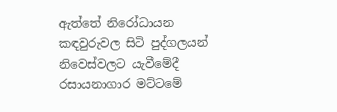ඇත්තේ නිරෝධායන කඳවුරුවල සිටි පුද්ගලයන් නිවෙස්වලට යැවීමේදී රසායනාගාර මට්ටමේ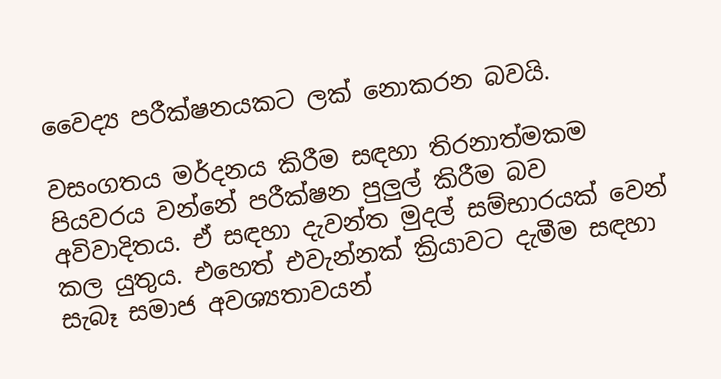වෛද්‍ය පරීක්ෂනයකට ලක් නොකරන බවයි.

වසංගතය මර්දනය කිරීම සඳහා තිරනාත්මකම පියවරය වන්නේ පරීක්ෂන පුලුල් කිරීම බව අවිවාදිතය. ඒ සඳහා දැවන්ත මුදල් සම්භාරයක් වෙන් කල යුතුය. එහෙත් එවැන්නක් ක්‍රියාවට දැමීම සඳහා සැබෑ සමාජ අවශ්‍යතාවයන්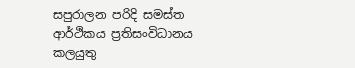සපුරාලන පරිදි සමස්ත ආර්ථිකය ප්‍රතිසංවිධානය කලයුතු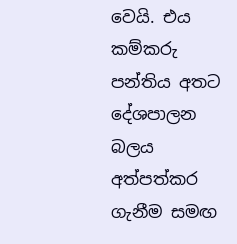වෙයි. එය කම්කරු පන්තිය අතට දේශපාලන බලය අත්පත්කර ගැනීම සමඟ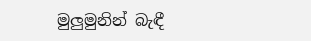මුලුමුනින් බැඳී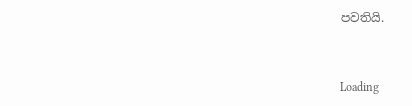පවතියි.



Loading